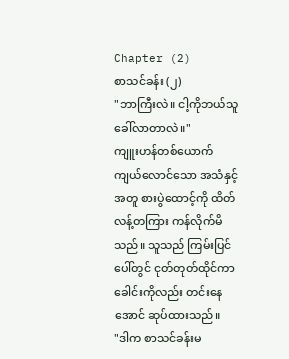Chapter (2)
စာသင်ခန်း (၂)
"ဘာကြီးလဲ။ ငါ့ကိုဘယ်သူခေါ်လာတာလဲ။"
ကျူးဟန်တစ်ယောက် ကျယ်လောင်သော အသံနှင့်အတူ စားပွဲထောင့်ကို ထိတ်လန့်တကြား ကန်လိုက်မိသည်။ သူသည် ကြမ်းပြင်ပေါ်တွင် ငုတ်တုတ်ထိုင်ကာ ခေါင်းကိုလည်း တင်းနေအောင် ဆုပ်ထားသည်။
"ဒါက စာသင်ခန်းမ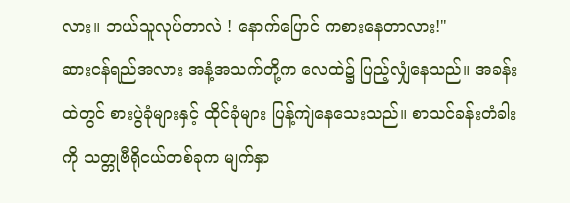လား။ ဘယ်သူလုပ်တာလဲ ! နောက်ပြောင် ကစားနေတာလား!"
ဆားငန်ရည်အလား အနံ့အသက်တို့က လေထဲ၌ ပြည့်လျှံနေသည်။ အခန်းထဲတွင် စားပွဲခုံများနှင့် ထိုင်ခုံများ ပြန့်ကျဲနေသေးသည်။ စာသင်ခန်းတံခါးကို သတ္တုဗီရိုငယ်တစ်ခုက မျက်နှာ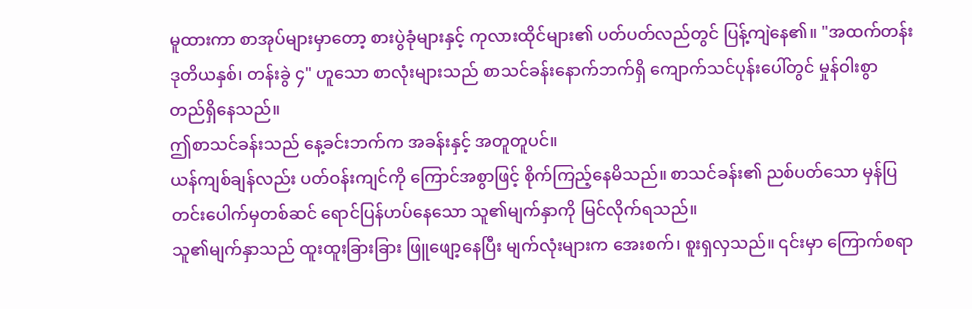မူထားကာ စာအုပ်များမှာတော့ စားပွဲခုံများနှင့် ကုလားထိုင်များ၏ ပတ်ပတ်လည်တွင် ပြန့်ကျဲနေ၏။ "အထက်တန်း ဒုတိယနှစ်၊ တန်းခွဲ ၄" ဟူသော စာလုံးများသည် စာသင်ခန်းနောက်ဘက်ရှိ ကျောက်သင်ပုန်းပေါ်တွင် မှုန်ဝါးစွာ တည်ရှိနေသည်။
ဤစာသင်ခန်းသည် နေ့ခင်းဘက်က အခန်းနှင့် အတူတူပင်။
ယန်ကျစ်ချန်လည်း ပတ်ဝန်းကျင်ကို ကြောင်အစွာဖြင့် စိုက်ကြည့်နေမိသည်။ စာသင်ခန်း၏ ညစ်ပတ်သော မှန်ပြတင်းပေါက်မှတစ်ဆင် ရောင်ပြန်ဟပ်နေသော သူ၏မျက်နှာကို မြင်လိုက်ရသည်။
သူ၏မျက်နှာသည် ထူးထူးခြားခြား ဖြူဖျော့နေပြီး မျက်လုံးများက အေးစက်၊ စူးရှလှသည်။ ၎င်းမှာ ကြောက်စရာ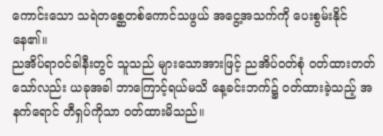ကောင်းသော သရဲတစ္ဆေတစ်ကောင်သဖွယ် အငွေ့အသက်ကို ပေးစွမ်းနိုင်နေ၏။
ညအိပ်ရာဝင်ခါနီးတွင် သူသည် များသောအားဖြင့် ညအိပ်ဝတ်စုံ ဝတ်ထားတတ်သော်လည်း ယခုအခါ ဘာကြောင့်ရယ်မသိ နေ့ခင်းဘက်၌ ဝတ်ထားခဲ့သည့် အနက်ရောင် တီရှပ်ကိုသာ ၀တ်ထားမိသည်။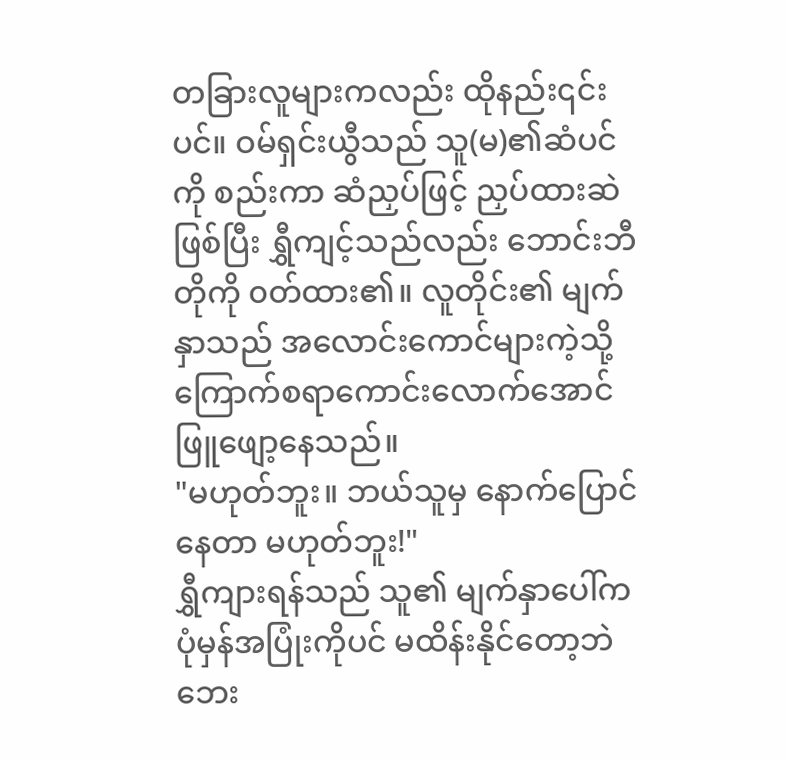တခြားလူများကလည်း ထိုနည်း၎င်းပင်။ ဝမ်ရှင်းယွီသည် သူ(မ)၏ဆံပင်ကို စည်းကာ ဆံညှပ်ဖြင့် ညှပ်ထားဆဲဖြစ်ပြီး ရွှီကျင့်သည်လည်း ဘောင်းဘီတိုကို ၀တ်ထား၏။ လူတိုင်း၏ မျက်နှာသည် အလောင်းကောင်များကဲ့သို့ ကြောက်စရာကောင်းလောက်အောင် ဖြူဖျော့နေသည်။
"မဟုတ်ဘူး။ ဘယ်သူမှ နောက်ပြောင်နေတာ မဟုတ်ဘူး!"
ရွှီကျားရန်သည် သူ၏ မျက်နှာပေါ်က ပုံမှန်အပြုံးကိုပင် မထိန်းနိုင်တော့ဘဲ ဘေး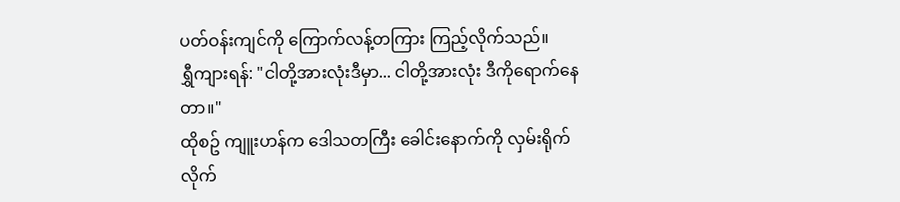ပတ်ဝန်းကျင်ကို ကြောက်လန့်တကြား ကြည့်လိုက်သည်။
ရွှီကျားရန်: "ငါတို့အားလုံးဒီမှာ... ငါတို့အားလုံး ဒီကိုရောက်နေတာ။"
ထိုစဥ် ကျူးဟန်က ဒေါသတကြီး ခေါင်းနောက်ကို လှမ်းရိုက်လိုက်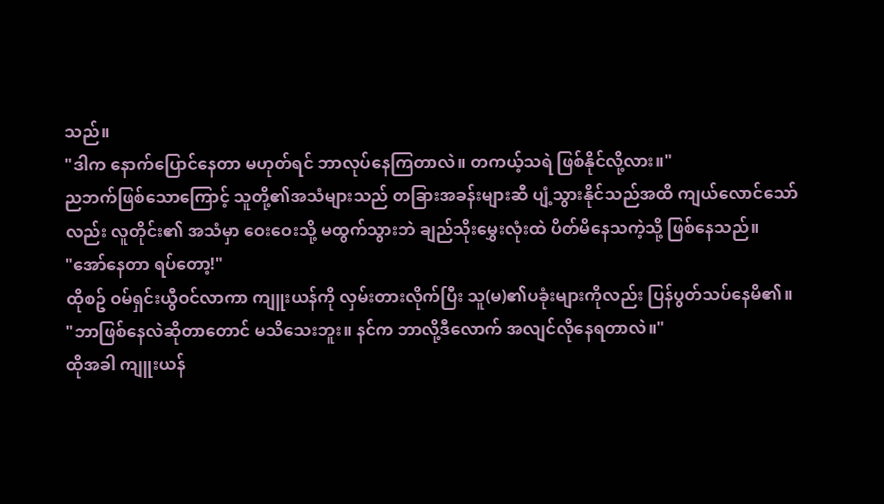သည်။
"ဒါက နောက်ပြောင်နေတာ မဟုတ်ရင် ဘာလုပ်နေကြတာလဲ။ တကယ့်သရဲ ဖြစ်နိုင်လို့လား။"
ညဘက်ဖြစ်သောကြောင့် သူတို့၏အသံများသည် တခြားအခန်းများဆီ ပျံ့သွားနိုင်သည်အထိ ကျယ်လောင်သော်လည်း လူတိုင်း၏ အသံမှာ ဝေးဝေးသို့ မထွက်သွားဘဲ ချည်သိုးမွှေးလုံးထဲ ပိတ်မိနေသကဲ့သို့ ဖြစ်နေသည်။
"အော်နေတာ ရပ်တော့!"
ထိုစဥ် ဝမ်ရှင်းယွီဝင်လာကာ ကျူးယန်ကို လှမ်းတားလိုက်ပြီး သူ(မ)၏ပခုံးများကိုလည်း ပြန်ပွတ်သပ်နေမိ၏။
"ဘာဖြစ်နေလဲဆိုတာတောင် မသိသေးဘူး။ နင်က ဘာလို့ဒီလောက် အလျင်လိုနေရတာလဲ။"
ထိုအခါ ကျူးယန်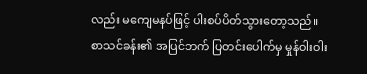လည်း မကျေမနပ်ဖြင့် ပါးစပ်ပိတ်သွားတော့သည်။
စာသင်ခန်း၏ အပြင်ဘက် ပြတင်းပေါက်မှ မှုန်ဝါးဝါး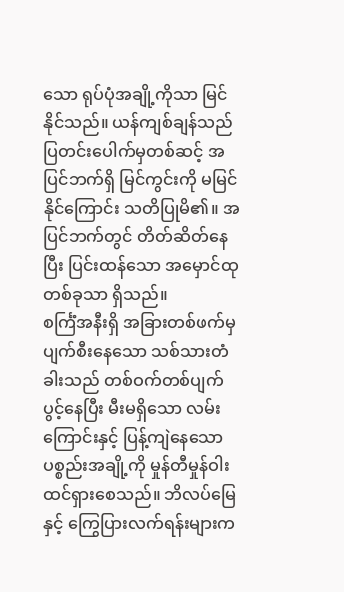သော ရုပ်ပုံအချို့ကိုသာ မြင်နိုင်သည်။ ယန်ကျစ်ချန်သည် ပြတင်းပေါက်မှတစ်ဆင့် အပြင်ဘက်ရှိ မြင်ကွင်းကို မမြင်နိုင်ကြောင်း သတိပြုမိ၏။ အပြင်ဘက်တွင် တိတ်ဆိတ်နေပြီး ပြင်းထန်သော အမှောင်ထုတစ်ခုသာ ရှိသည်။
စင်္ကြံအနီးရှိ အခြားတစ်ဖက်မှ ပျက်စီးနေသော သစ်သားတံခါးသည် တစ်ဝက်တစ်ပျက် ပွင့်နေပြီး မီးမရှိသော လမ်းကြောင်းနှင့် ပြန့်ကျဲနေသော ပစ္စည်းအချို့ကို မှုန်တီမှုန်ဝါး ထင်ရှားစေသည်။ ဘိလပ်မြေနှင့် ကြွေပြားလက်ရန်းများက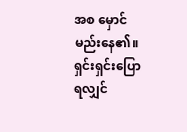အစ မှောင်မည်းနေ၏။ ရှင်းရှင်းပြောရလျှင်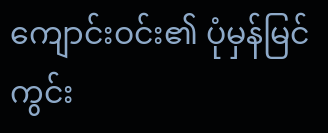ကျောင်းဝင်း၏ ပုံမှန်မြင်ကွင်း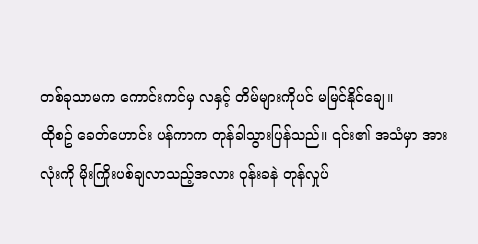တစ်ခုသာမက ကောင်းကင်မှ လနှင့် တိမ်များကိုပင် မမြင်နိုင်ချေ။
ထိုစဥ် ခေတ်ဟောင်း ပန်ကာက တုန်ခါသွားပြန်သည်။ ၎င်း၏ အသံမှာ အားလုံးကို မိုးကြိုးပစ်ချလာသည့်အလား ဝုန်းခနဲ တုန်လှုပ်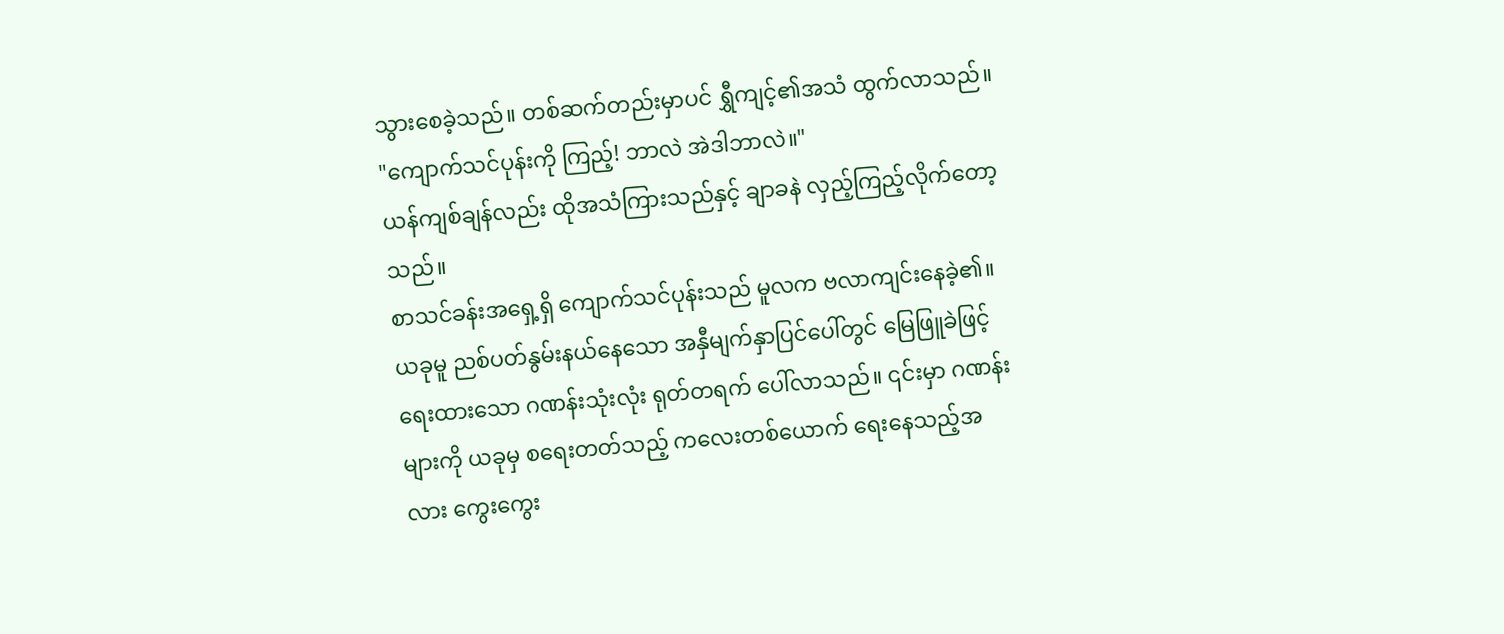သွားစေခဲ့သည်။ တစ်ဆက်တည်းမှာပင် ရွှီကျင့်၏အသံ ထွက်လာသည်။
"ကျောက်သင်ပုန်းကို ကြည့်! ဘာလဲ အဲဒါဘာလဲ။"
ယန်ကျစ်ချန်လည်း ထိုအသံကြားသည်နှင့် ချာခနဲ လှည့်ကြည့်လိုက်တော့သည်။
စာသင်ခန်းအရှေ့ရှိ ကျောက်သင်ပုန်းသည် မူလက ဗလာကျင်းနေခဲ့၏။ ယခုမူ ညစ်ပတ်နွမ်းနယ်နေသော အနှီမျက်နှာပြင်ပေါ်တွင် မြေဖြူခဲဖြင့် ရေးထားသော ဂဏန်းသုံးလုံး ရုတ်တရက် ပေါ်လာသည်။ ၎င်းမှာ ဂဏန်းများကို ယခုမှ စရေးတတ်သည့် ကလေးတစ်ယောက် ရေးနေသည့်အလား ကွေးကွေး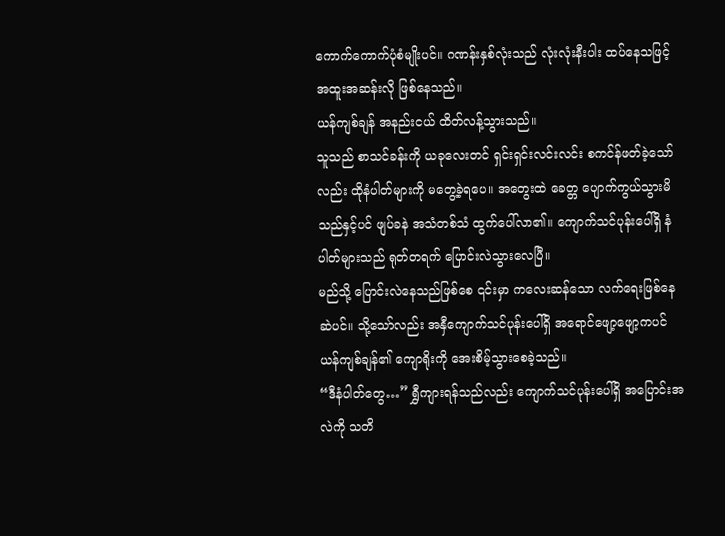ကောက်ကောက်ပုံစံမျိုးပင်။ ဂဏန်းနှစ်လုံးသည် လုံးလုံးနီးပါး ထပ်နေသဖြင့် အထူးအဆန်းလို ဖြစ်နေသည်။
ယန်ကျစ်ချန် အနည်းငယ် ထိတ်လန့်သွားသည်။
သူသည် စာသင်ခန်းကို ယခုလေးတင် ရှင်းရှင်းလင်းလင်း စကင်န်ဖတ်ခဲ့သော်လည်း ထိုနံပါတ်များကို မတွေ့ခဲ့ရပေ။ အတွေးထဲ ခေတ္တ ပျောက်ကွယ်သွားမိသည်နှင့်ပင် ဖျပ်ခနဲ အသံတစ်သံ ထွက်ပေါ်လာ၏။ ကျောက်သင်ပုန်းပေါ်ရှိ နံပါတ်များသည် ရုတ်တရက် ပြောင်းလဲသွားလေပြီ။
မည်သို့ ပြောင်းလဲနေသည်ဖြစ်စေ ၎င်းမှာ ကလေးဆန်သော လက်ရေးဖြစ်နေဆဲပင်။ သို့သော်လည်း အနှီကျောက်သင်ပုန်းပေါ်ရှိ အရောင်ဖျော့ဖျော့ကပင် ယန်ကျစ်ချန်၏ ကျောရိုးကို အေးစိမ့်သွားစေခဲ့သည်။
“ဒီနံပါတ်တွေ…” ရွှီကျားရန်သည်လည်း ကျောက်သင်ပုန်းပေါ်ရှိ အပြောင်းအလဲကို သတိ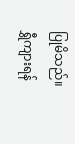ပြုမိသည်။
ရွှီကျားရန်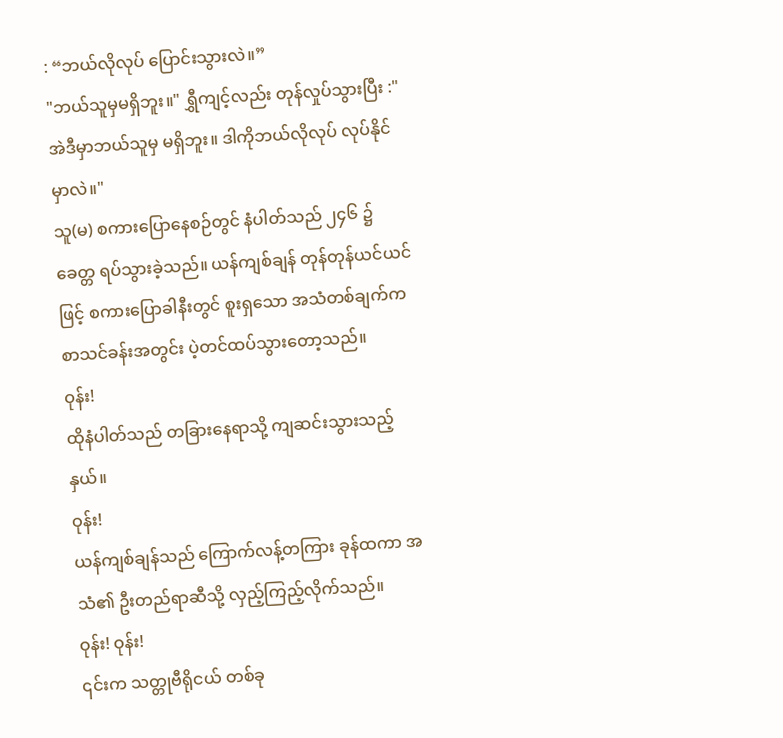: “ဘယ်လိုလုပ် ပြောင်းသွားလဲ။”
"ဘယ်သူမှမရှိဘူး။" ရွှီကျင့်လည်း တုန်လှုပ်သွားပြီး :"အဲဒီမှာဘယ်သူမှ မရှိဘူး။ ဒါကိုဘယ်လိုလုပ် လုပ်နိုင်မှာလဲ။"
သူ(မ) စကားပြောနေစဉ်တွင် နံပါတ်သည် ၂၄၆ ၌ ခေတ္တ ရပ်သွားခဲ့သည်။ ယန်ကျစ်ချန် တုန်တုန်ယင်ယင်ဖြင့် စကားပြောခါနီးတွင် စူးရှသော အသံတစ်ချက်က စာသင်ခန်းအတွင်း ပဲ့တင်ထပ်သွားတော့သည်။
ဝုန်း!
ထိုနံပါတ်သည် တခြားနေရာသို့ ကျဆင်းသွားသည့်နှယ်။
ဝုန်း!
ယန်ကျစ်ချန်သည် ကြောက်လန့်တကြား ခုန်ထကာ အသံ၏ ဦးတည်ရာဆီသို့ လှည့်ကြည့်လိုက်သည်။
ဝုန်း! ဝုန်း!
၎င်းက သတ္တုဗီရိုငယ် တစ်ခု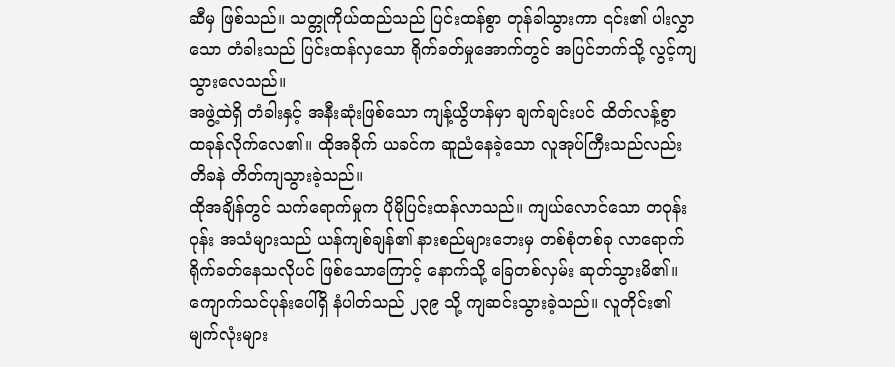ဆီမှ ဖြစ်သည်။ သတ္တုကိုယ်ထည်သည် ပြင်းထန်စွာ တုန်ခါသွားကာ ၎င်း၏ ပါးလွှာသော တံခါးသည် ပြင်းထန်လှသော ရိုက်ခတ်မှုအောက်တွင် အပြင်ဘက်သို့ လွင့်ကျသွားလေသည်။
အဖွဲ့ထဲရှိ တံခါးနှင့် အနီးဆုံးဖြစ်သော ကျန့်ယွိဟန်မှာ ချက်ချင်းပင် ထိတ်လန့်စွာ ထခုန်လိုက်လေ၏။ ထိုအခိုက် ယခင်က ဆူညံနေခဲ့သော လူအုပ်ကြီးသည်လည်း တိခနဲ တိတ်ကျသွားခဲ့သည်။
ထိုအချိန်တွင် သက်ရောက်မှုက ပိုမိုပြင်းထန်လာသည်။ ကျယ်လောင်သော တဝုန်းဝုန်း အသံများသည် ယန်ကျစ်ချန်၏ နားစည်များဘေးမှ တစ်စုံတစ်ခု လာရောက်ရိုက်ခတ်နေသလိုပင် ဖြစ်သောကြောင့် နောက်သို့ ခြေတစ်လှမ်း ဆုတ်သွားမိ၏။
ကျောက်သင်ပုန်းပေါ်ရှိ နံပါတ်သည် ၂၃၉ သို့ ကျဆင်းသွားခဲ့သည်။ လူတိုင်း၏ မျက်လုံးများ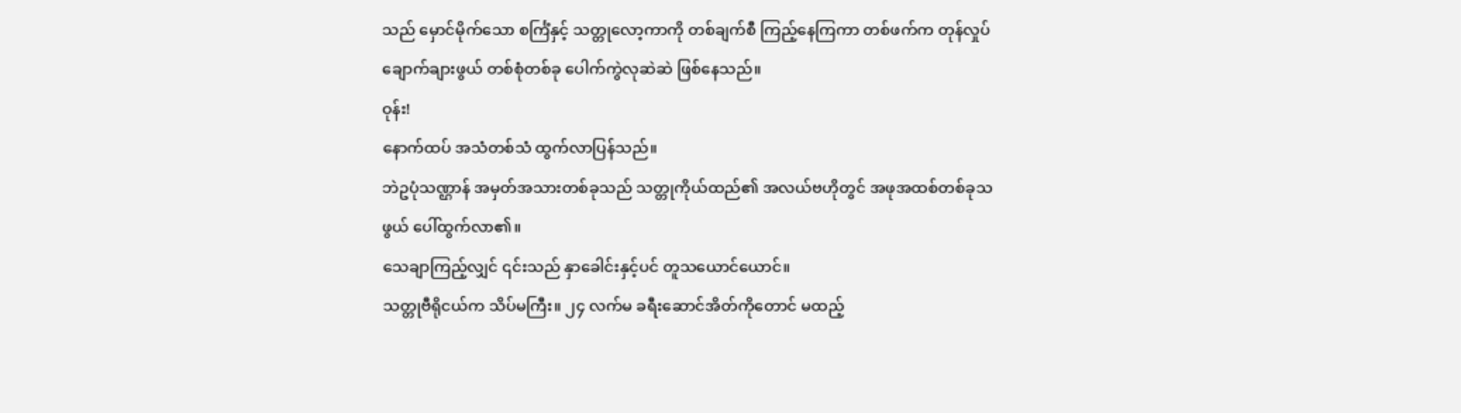သည် မှောင်မိုက်သော စင်္ကြံနှင့် သတ္တုလော့ကာကို တစ်ချက်စီ ကြည့်နေကြကာ တစ်ဖက်က တုန်လှုပ်ချောက်ချားဖွယ် တစ်စုံတစ်ခု ပေါက်ကွဲလုဆဲဆဲ ဖြစ်နေသည်။
ဝုန်း!
နောက်ထပ် အသံတစ်သံ ထွက်လာပြန်သည်။
ဘဲဥပုံသဏ္ဌာန် အမှတ်အသားတစ်ခုသည် သတ္တုကိုယ်ထည်၏ အလယ်ဗဟိုတွင် အဖုအထစ်တစ်ခုသဖွယ် ပေါ်ထွက်လာ၏။
သေချာကြည့်လျှင် ၎င်းသည် နှာခေါင်းနှင့်ပင် တူသယောင်ယောင်။
သတ္တုဗီရိုငယ်က သိပ်မကြီး။ ၂၄ လက်မ ခရီးဆောင်အိတ်ကိုတောင် မထည့်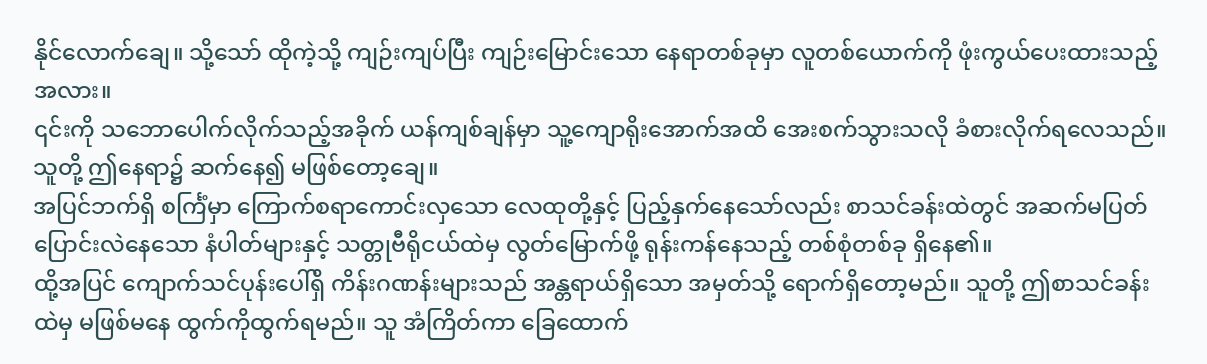နိုင်လောက်ချေ။ သို့သော် ထိုကဲ့သို့ ကျဉ်းကျပ်ပြီး ကျဉ်းမြောင်းသော နေရာတစ်ခုမှာ လူတစ်ယောက်ကို ဖုံးကွယ်ပေးထားသည့်အလား။
၎င်းကို သဘောပေါက်လိုက်သည့်အခိုက် ယန်ကျစ်ချန်မှာ သူ့ကျောရိုးအောက်အထိ အေးစက်သွားသလို ခံစားလိုက်ရလေသည်။
သူတို့ ဤနေရာ၌ ဆက်နေ၍ မဖြစ်တော့ချေ။
အပြင်ဘက်ရှိ စင်္ကြံမှာ ကြောက်စရာကောင်းလှသော လေထုတို့နှင့် ပြည့်နှက်နေသော်လည်း စာသင်ခန်းထဲတွင် အဆက်မပြတ် ပြောင်းလဲနေသော နံပါတ်များနှင့် သတ္တုဗီရိုငယ်ထဲမှ လွတ်မြောက်ဖို့ ရုန်းကန်နေသည့် တစ်စုံတစ်ခု ရှိနေ၏။
ထို့အပြင် ကျောက်သင်ပုန်းပေါ်ရှိ ကိန်းဂဏန်းများသည် အန္တရာယ်ရှိသော အမှတ်သို့ ရောက်ရှိတော့မည်။ သူတို့ ဤစာသင်ခန်းထဲမှ မဖြစ်မနေ ထွက်ကိုထွက်ရမည်။ သူ အံကြိတ်ကာ ခြေထောက်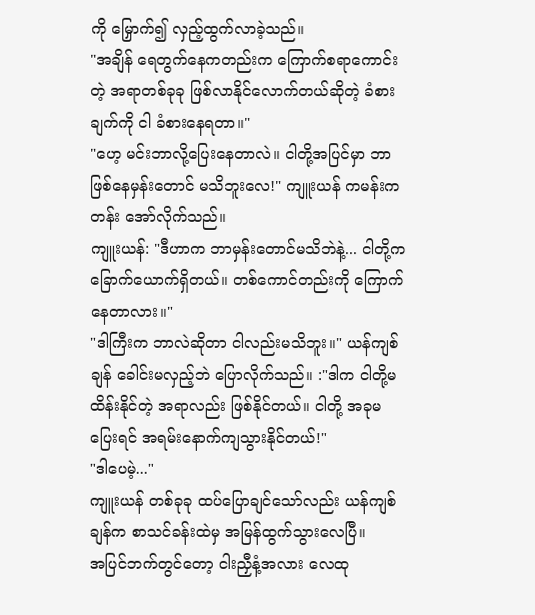ကို မြှောက်၍ လှည့်ထွက်လာခဲ့သည်။
"အချိန် ရေတွက်နေကတည်းက ကြောက်စရာကောင်းတဲ့ အရာတစ်ခုခု ဖြစ်လာနိုင်လောက်တယ်ဆိုတဲ့ ခံစားချက်ကို ငါ ခံစားနေရတာ။"
"ဟေ့ မင်းဘာလို့ပြေးနေတာလဲ။ ငါတို့အပြင်မှာ ဘာဖြစ်နေမှန်းတောင် မသိဘူးလေ!" ကျူးယန် ကမန်းကတန်း အော်လိုက်သည်။
ကျူးယန်: "ဒီဟာက ဘာမှန်းတောင်မသိဘဲနဲ့... ငါတို့က ခြောက်ယောက်ရှိတယ်။ တစ်ကောင်တည်းကို ကြောက်နေတာလား။"
"ဒါကြီးက ဘာလဲဆိုတာ ငါလည်းမသိဘူး။" ယန်ကျစ်ချန် ခေါင်းမလှည့်ဘဲ ပြောလိုက်သည်။ :"ဒါက ငါတို့မထိန်းနိုင်တဲ့ အရာလည်း ဖြစ်နိုင်တယ်။ ငါတို့ အခုမပြေးရင် အရမ်းနောက်ကျသွားနိုင်တယ်!"
"ဒါပေမဲ့..."
ကျူးယန် တစ်ခုခု ထပ်ပြောချင်သော်လည်း ယန်ကျစ်ချန်က စာသင်ခန်းထဲမှ အမြန်ထွက်သွားလေပြီ။
အပြင်ဘက်တွင်တော့ ငါးညှီနံ့အလား လေထု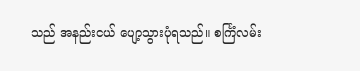သည် အနည်းငယ် ပျော့သွားပုံရသည်။ စင်္ကြံလမ်း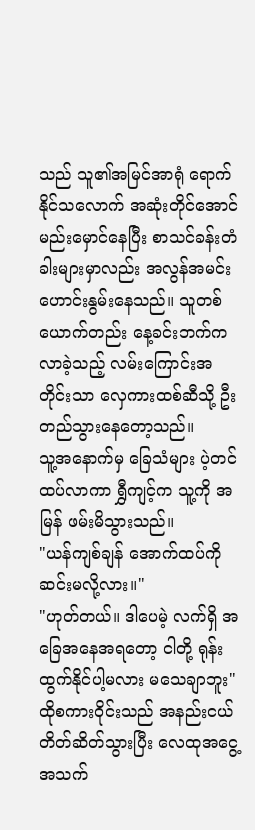သည် သူ၏အမြင်အာရုံ ရောက်နိုင်သလောက် အဆုံးတိုင်အောင် မည်းမှောင်နေပြီး စာသင်ခန်းတံခါးများမှာလည်း အလွန်အမင်း ဟောင်းနွမ်းနေသည်။ သူတစ်ယောက်တည်း နေ့ခင်းဘက်က လာခဲ့သည့် လမ်းကြောင်းအတိုင်းသာ လှေကားထစ်ဆီသို့ ဦးတည်သွားနေတော့သည်။
သူ့အနောက်မှ ခြေသံများ ပဲ့တင်ထပ်လာကာ ရွှီကျင့်က သူ့ကို အမြန် ဖမ်းမိသွားသည်။
"ယန်ကျစ်ချန် အောက်ထပ်ကို ဆင်းမလို့လား။"
"ဟုတ်တယ်။ ဒါပေမဲ့ လက်ရှိ အခြေအနေအရတော့ ငါတို့ ရုန်းထွက်နိုင်ပါ့မလား မသေချာဘူး"
ထိုစကားဝိုင်းသည် အနည်းငယ် တိတ်ဆိတ်သွားပြီး လေထုအငွေ့အသက်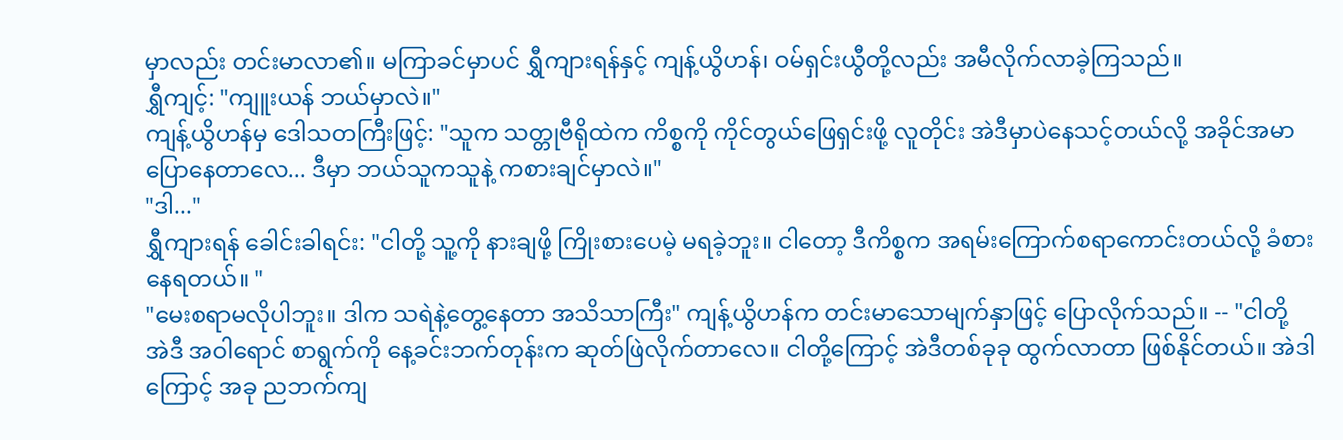မှာလည်း တင်းမာလာ၏။ မကြာခင်မှာပင် ရွှီကျားရန်နှင့် ကျန့်ယွိဟန်၊ ဝမ်ရှင်းယွီတို့လည်း အမီလိုက်လာခဲ့ကြသည်။
ရွှီကျင့်: "ကျူးယန် ဘယ်မှာလဲ။"
ကျန့်ယွိဟန်မှ ဒေါသတကြီးဖြင့်: "သူက သတ္တုဗီရိုထဲက ကိစ္စကို ကိုင်တွယ်ဖြေရှင်းဖို့ လူတိုင်း အဲဒီမှာပဲနေသင့်တယ်လို့ အခိုင်အမာ ပြောနေတာလေ... ဒီမှာ ဘယ်သူကသူနဲ့ ကစားချင်မှာလဲ။"
"ဒါ..."
ရွှီကျားရန် ခေါင်းခါရင်း: "ငါတို့ သူ့ကို နားချဖို့ ကြိုးစားပေမဲ့ မရခဲ့ဘူး။ ငါတော့ ဒီကိစ္စက အရမ်းကြောက်စရာကောင်းတယ်လို့ ခံစားနေရတယ်။ "
"မေးစရာမလိုပါဘူး။ ဒါက သရဲနဲ့တွေ့နေတာ အသိသာကြီး" ကျန့်ယွိဟန်က တင်းမာသောမျက်နှာဖြင့် ပြောလိုက်သည်။ -- "ငါတို့ အဲဒီ အဝါရောင် စာရွက်ကို နေ့ခင်းဘက်တုန်းက ဆုတ်ဖြဲလိုက်တာလေ။ ငါတို့ကြောင့် အဲဒီတစ်ခုခု ထွက်လာတာ ဖြစ်နိုင်တယ်။ အဲဒါကြောင့် အခု ညဘက်ကျ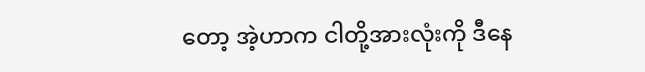တော့ အဲ့ဟာက ငါတို့အားလုံးကို ဒီနေ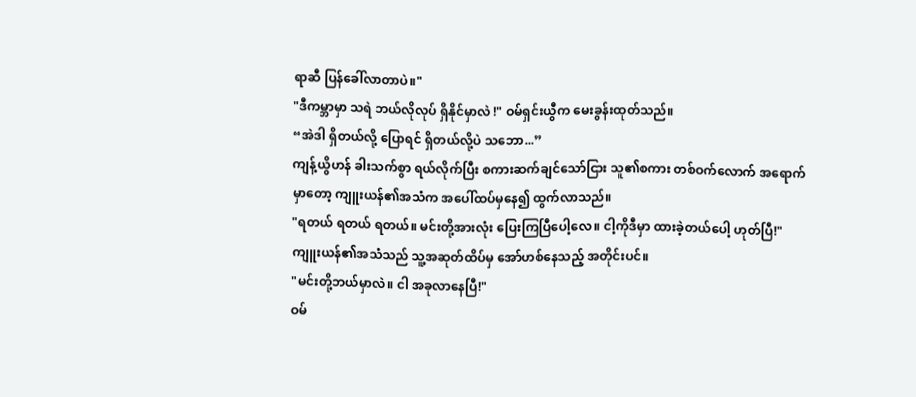ရာဆီ ပြန်ခေါ်လာတာပဲ။"
"ဒီကမ္ဘာမှာ သရဲ ဘယ်လိုလုပ် ရှိနိုင်မှာလဲ !" ဝမ်ရှင်းယွီက မေးခွန်းထုတ်သည်။
“အဲဒါ ရှိတယ်လို့ ပြောရင် ရှိတယ်လို့ပဲ သဘော...”
ကျန့်ယွိဟန် ခါးသက်စွာ ရယ်လိုက်ပြီး စကားဆက်ချင်သော်ငြား သူ၏စကား တစ်ဝက်လောက် အရောက်မှာတော့ ကျူးယန်၏အသံက အပေါ်ထပ်မှနေ၍ ထွက်လာသည်။
"ရတယ် ရတယ် ရတယ်။ မင်းတို့အားလုံး ပြေးကြပြီပေါ့လေ။ ငါ့ကိုဒီမှာ ထားခဲ့တယ်ပေါ့ ဟုတ်ပြီ!" ကျူးယန်၏အသံသည် သူ့အဆုတ်ထိပ်မှ အော်ဟစ်နေသည့် အတိုင်းပင်။
"မင်းတို့ဘယ်မှာလဲ။ ငါ အခုလာနေပြီ!"
ဝမ်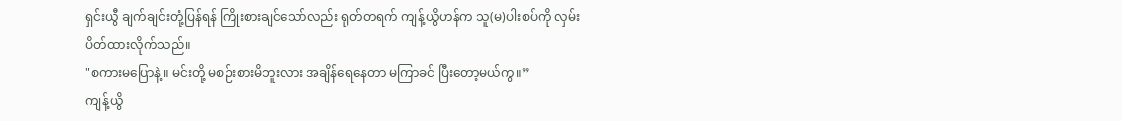ရှင်းယွီ ချက်ချင်းတုံ့ပြန်ရန် ကြိုးစားချင်သော်လည်း ရုတ်တရက် ကျန့်ယွိဟန်က သူ(မ)ပါးစပ်ကို လှမ်းပိတ်ထားလိုက်သည်။
"စကားမပြောနဲ့။ မင်းတို့ မစဉ်းစားမိဘူးလား အချိန်ရေနေတာ မကြာခင် ပြီးတော့မယ်ကွ။”
ကျန့်ယွိ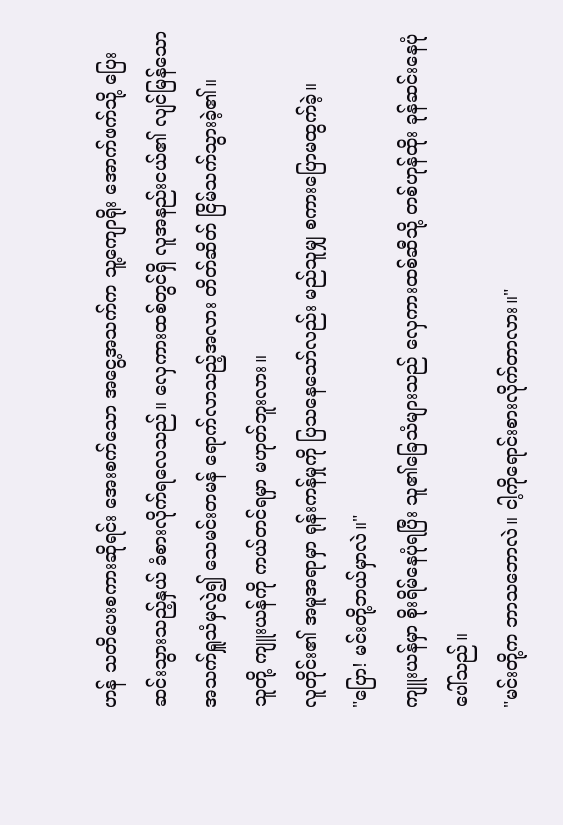ဟန် သတိပေးစကားဆိုရင်း အေးစက်သော အငွေ့အသက်က သူ့ကျောရိုး အောက်ဖက်သို့ ပြေးဆင်းသွားသည့်နှယ် ခံစားလိုက်ရလေသည်။ လှေကားထစ်တွင်ရှိ လူအနည်းငယ်၏ လျင်မြန်သော အသက်ရှူသံမှလွဲ၍ သေမင်းတမန် ရောက်လာသည့်အလား တိတ်ဆိတ် ငြိမ်သက်သွားခဲ့၏။
သူတို့ ကျူးယန်ကို ကယ်တင်ရမှာ မဟုတ်ဘူးလား။
လူတိုင်း၏ အမူအရာမှာ ရုန်းကန်မှုကို ပြသနေသော်လည်း မည်သူမျှ စကားပြောမထွက်ခဲ့။
"ပြော! မင်းတို့ဘယ်မှာလဲ။"
ကျူးယန်မှာ စိုးရိမ်နေပုံရပြီး သူ၏ခြေသံများသည် လှေကားထစ်ဆီသို့ တစ်ဟုန်ထိုး ခုန်ဆင်းနေပုံပေါ်သည်။
"မင်းတို့က ဘာသဘောလဲ။ ငါ့ကိုရောင်းစားလိုက်တာလား။"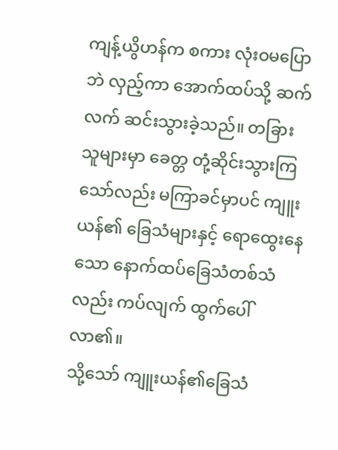ကျန့်ယွိဟန်က စကား လုံးဝမပြောဘဲ လှည့်ကာ အောက်ထပ်သို့ ဆက်လက် ဆင်းသွားခဲ့သည်။ တခြားသူများမှာ ခေတ္တ တုံ့ဆိုင်းသွားကြသော်လည်း မကြာခင်မှာပင် ကျူးယန်၏ ခြေသံများနှင့် ရောထွေးနေသော နောက်ထပ်ခြေသံတစ်သံလည်း ကပ်လျက် ထွက်ပေါ်လာ၏။
သို့သော် ကျူးယန်၏ခြေသံ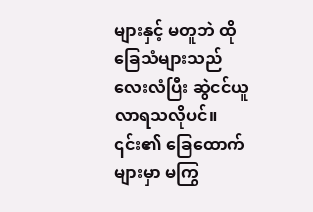များနှင့် မတူဘဲ ထိုခြေသံများသည် လေးလံပြီး ဆွဲငင်ယူလာရသလိုပင်။ ၎င်း၏ ခြေထောက်များမှာ မကြွ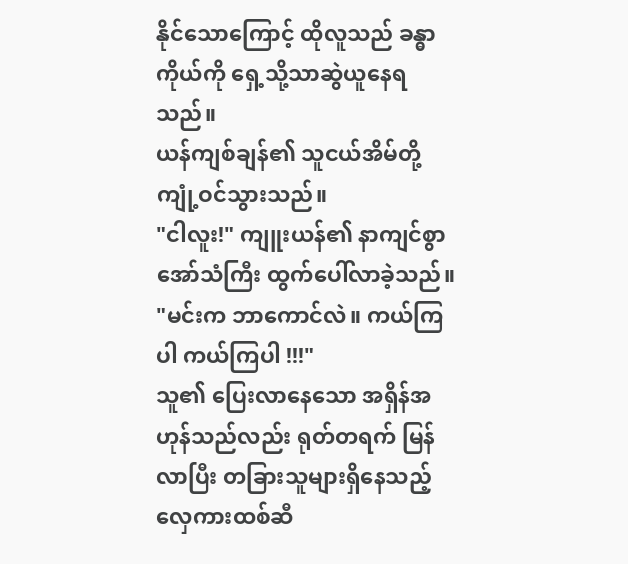နိုင်သောကြောင့် ထိုလူသည် ခန္ဓာကိုယ်ကို ရှေ့သို့သာဆွဲယူနေရသည်။
ယန်ကျစ်ချန်၏ သူငယ်အိမ်တို့ ကျုံ့ဝင်သွားသည်။
"ငါလူး!" ကျူးယန်၏ နာကျင်စွာ အော်သံကြီး ထွက်ပေါ်လာခဲ့သည်။
"မင်းက ဘာကောင်လဲ။ ကယ်ကြပါ ကယ်ကြပါ !!!"
သူ၏ ပြေးလာနေသော အရှိန်အဟုန်သည်လည်း ရုတ်တရက် မြန်လာပြီး တခြားသူများရှိနေသည့် လှေကားထစ်ဆီ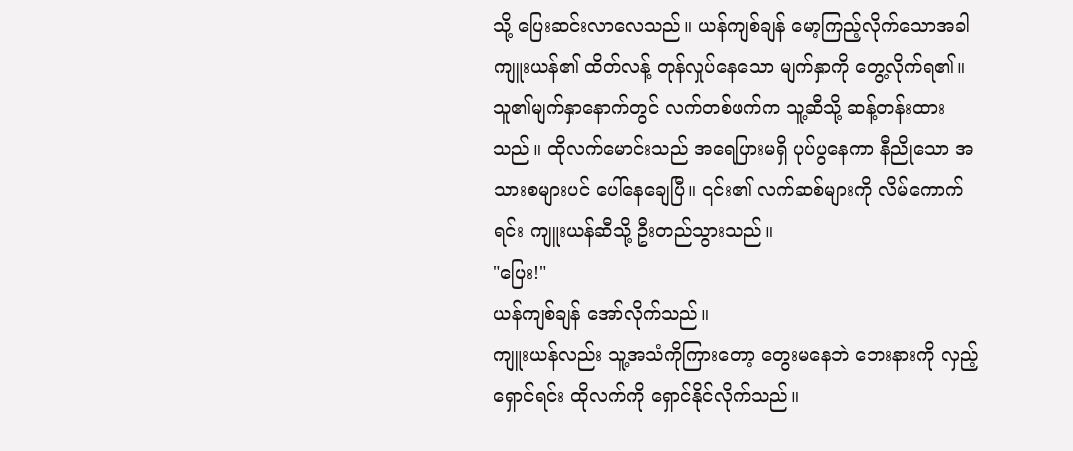သို့ ပြေးဆင်းလာလေသည်။ ယန်ကျစ်ချန် မော့ကြည့်လိုက်သောအခါ ကျူးယန်၏ ထိတ်လန့် တုန်လှုပ်နေသော မျက်နှာကို တွေ့လိုက်ရ၏။
သူ၏မျက်နှာနောက်တွင် လက်တစ်ဖက်က သူ့ဆီသို့ ဆန့်တန်းထားသည်။ ထိုလက်မောင်းသည် အရေပြားမရှိ ပုပ်ပွနေကာ နီညိုသော အသားစများပင် ပေါ်နေချေပြီ။ ၎င်း၏ လက်ဆစ်များကို လိမ်ကောက်ရင်း ကျူးယန်ဆီသို့ ဦးတည်သွားသည်။
"ပြေး!"
ယန်ကျစ်ချန် အော်လိုက်သည်။
ကျူးယန်လည်း သူ့အသံကိုကြားတော့ တွေးမနေဘဲ ဘေးနားကို လှည့်ရှောင်ရင်း ထိုလက်ကို ရှောင်နိုင်လိုက်သည်။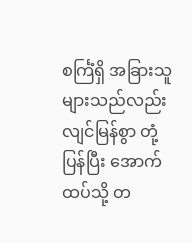စင်္ကြံရှိ အခြားသူများသည်လည်း လျင်မြန်စွာ တုံ့ပြန်ပြီး အောက်ထပ်သို့ တ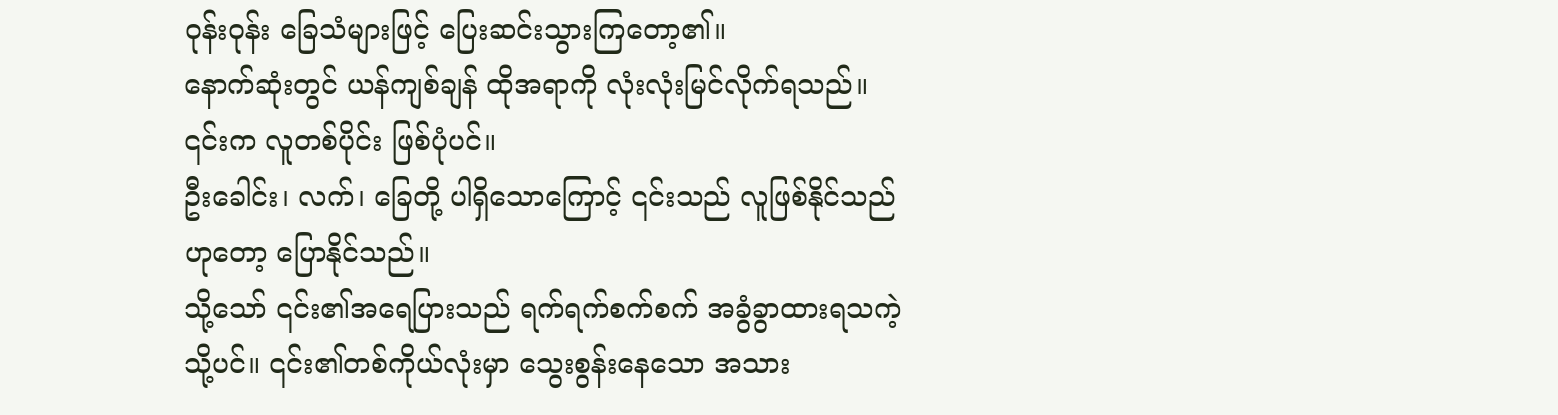ဝုန်းဝုန်း ခြေသံများဖြင့် ပြေးဆင်းသွားကြတော့၏။
နောက်ဆုံးတွင် ယန်ကျစ်ချန် ထိုအရာကို လုံးလုံးမြင်လိုက်ရသည်။
၎င်းက လူတစ်ပိုင်း ဖြစ်ပုံပင်။
ဦးခေါင်း၊ လက်၊ ခြေတို့ ပါရှိသောကြောင့် ၎င်းသည် လူဖြစ်နိုင်သည်ဟုတော့ ပြောနိုင်သည်။
သို့သော် ၎င်း၏အရေပြားသည် ရက်ရက်စက်စက် အခွံခွာထားရသကဲ့သို့ပင်။ ၎င်း၏တစ်ကိုယ်လုံးမှာ သွေးစွန်းနေသော အသား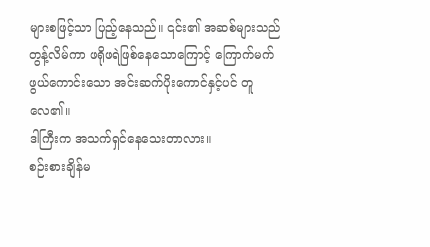များစဖြင့်သာ ပြည့်နေသည်။ ၎င်း၏ အဆစ်များသည် တွန့်လိမ်ကာ ဖရိုဖရဲဖြစ်နေသောကြောင့် ကြောက်မက်ဖွယ်ကောင်းသော အင်းဆက်ပိုးကောင်နှင့်ပင် တူလေ၏။
ဒါကြီးက အသက်ရှင်နေသေးတာလား။
စဉ်းစားချိန်မ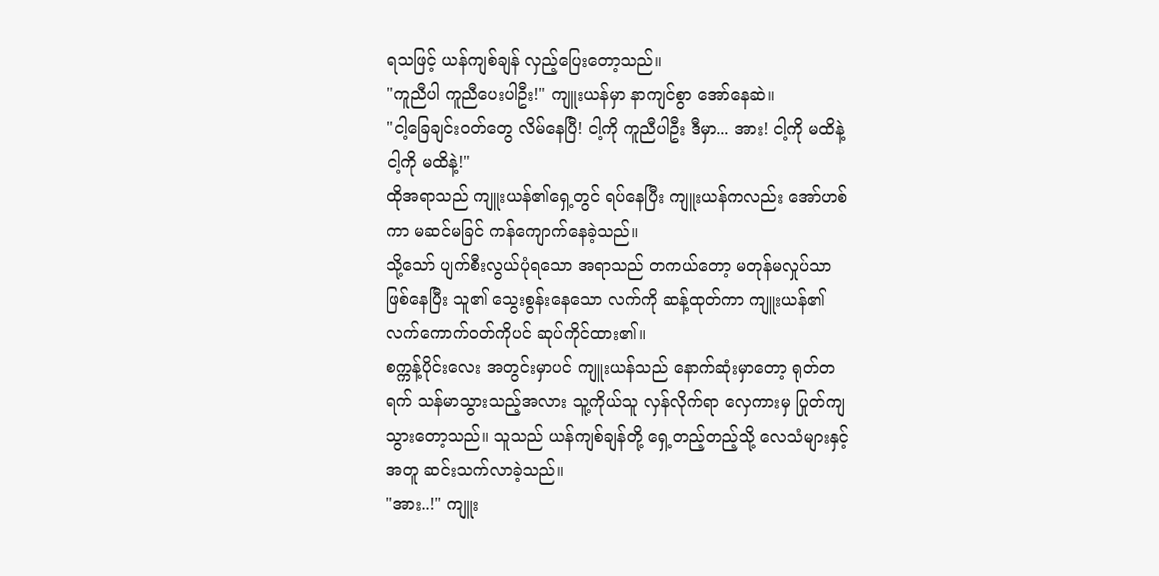ရသဖြင့် ယန်ကျစ်ချန် လှည့်ပြေးတော့သည်။
"ကူညီပါ ကူညီပေးပါဦး!" ကျူးယန်မှာ နာကျင်စွာ အော်နေဆဲ။
"ငါ့ခြေချင်းဝတ်တွေ လိမ်နေပြီ! ငါ့ကို ကူညီပါဦး ဒီမှာ... အား! ငါ့ကို မထိနဲ့ ငါ့ကို မထိနဲ့!"
ထိုအရာသည် ကျူးယန်၏ရှေ့တွင် ရပ်နေပြီး ကျူးယန်ကလည်း အော်ဟစ်ကာ မဆင်မခြင် ကန်ကျောက်နေခဲ့သည်။
သို့သော် ပျက်စီးလွယ်ပုံရသော အရာသည် တကယ်တော့ မတုန်မလှုပ်သာ ဖြစ်နေပြီး သူ၏ သွေးစွန်းနေသော လက်ကို ဆန့်ထုတ်ကာ ကျူးယန်၏ လက်ကောက်ဝတ်ကိုပင် ဆုပ်ကိုင်ထား၏။
စက္ကန့်ပိုင်းလေး အတွင်းမှာပင် ကျူးယန်သည် နောက်ဆုံးမှာတော့ ရုတ်တရက် သန်မာသွားသည့်အလား သူ့ကိုယ်သူ လှန်လိုက်ရာ လှေကားမှ ပြုတ်ကျသွားတော့သည်။ သူသည် ယန်ကျစ်ချန်တို့ ရှေ့တည့်တည့်သို့ လေသံများနှင့်အတူ ဆင်းသက်လာခဲ့သည်။
"အား..!" ကျူး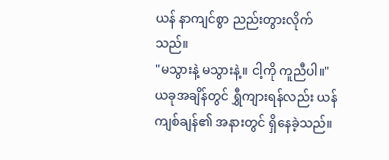ယန် နာကျင်စွာ ညည်းတွားလိုက်သည်။
"မသွားနဲ့ မသွားနဲ့။ ငါ့ကို ကူညီပါ။"
ယခုအချိန်တွင် ရွှီကျားရန်လည်း ယန်ကျစ်ချန်၏ အနားတွင် ရှိနေခဲ့သည်။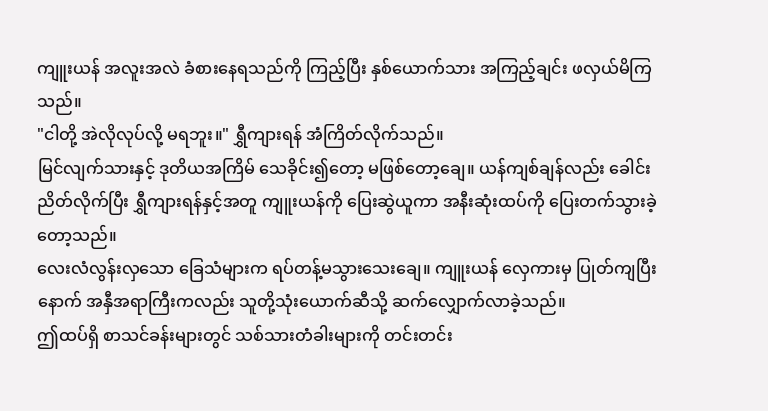ကျူးယန် အလူးအလဲ ခံစားနေရသည်ကို ကြည့်ပြီး နှစ်ယောက်သား အကြည့်ချင်း ဖလှယ်မိကြသည်။
"ငါတို့ အဲလိုလုပ်လို့ မရဘူး။" ရွှီကျားရန် အံကြိတ်လိုက်သည်။
မြင်လျက်သားနှင့် ဒုတိယအကြိမ် သေခိုင်း၍တော့ မဖြစ်တော့ချေ။ ယန်ကျစ်ချန်လည်း ခေါင်းညိတ်လိုက်ပြီး ရွှီကျားရန်နှင့်အတူ ကျူးယန်ကို ပြေးဆွဲယူကာ အနီးဆုံးထပ်ကို ပြေးတက်သွားခဲ့တော့သည်။
လေးလံလွန်းလှသော ခြေသံများက ရပ်တန့်မသွားသေးချေ။ ကျူးယန် လှေကားမှ ပြုတ်ကျပြီးနောက် အနှီအရာကြီးကလည်း သူတို့သုံးယောက်ဆီသို့ ဆက်လျှောက်လာခဲ့သည်။
ဤထပ်ရှိ စာသင်ခန်းများတွင် သစ်သားတံခါးများကို တင်းတင်း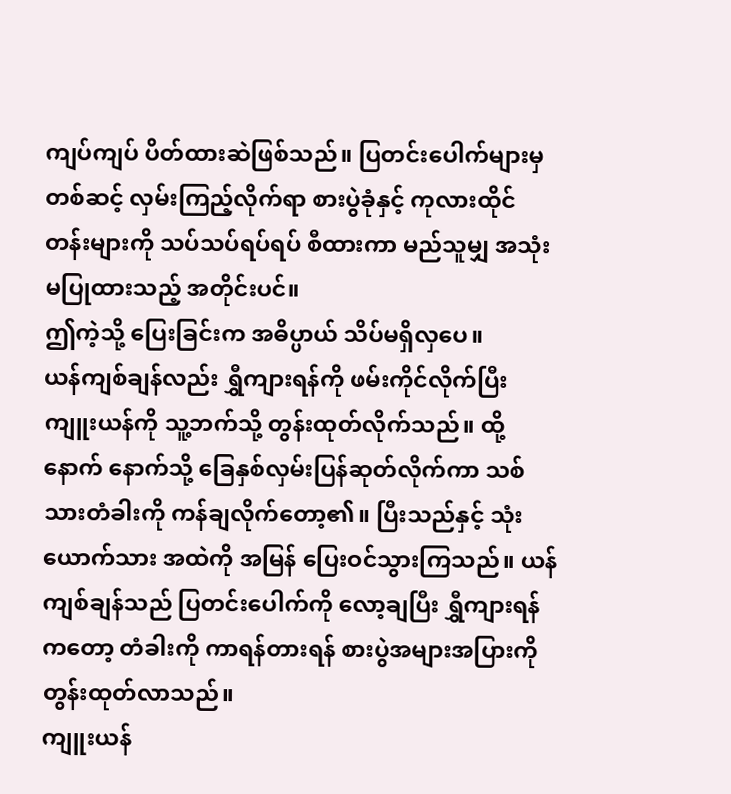ကျပ်ကျပ် ပိတ်ထားဆဲဖြစ်သည်။ ပြတင်းပေါက်များမှတစ်ဆင့် လှမ်းကြည့်လိုက်ရာ စားပွဲခုံနှင့် ကုလားထိုင်တန်းများကို သပ်သပ်ရပ်ရပ် စီထားကာ မည်သူမျှ အသုံးမပြုထားသည့် အတိုင်းပင်။
ဤကဲ့သို့ ပြေးခြင်းက အဓိပ္ပာယ် သိပ်မရှိလှပေ။
ယန်ကျစ်ချန်လည်း ရွှီကျားရန်ကို ဖမ်းကိုင်လိုက်ပြီး ကျူးယန်ကို သူ့ဘက်သို့ တွန်းထုတ်လိုက်သည်။ ထို့နောက် နောက်သို့ ခြေနှစ်လှမ်းပြန်ဆုတ်လိုက်ကာ သစ်သားတံခါးကို ကန်ချလိုက်တော့၏။ ပြီးသည်နှင့် သုံးယောက်သား အထဲကို အမြန် ပြေးဝင်သွားကြသည်။ ယန်ကျစ်ချန်သည် ပြတင်းပေါက်ကို လော့ချပြီး ရွှီကျားရန်ကတော့ တံခါးကို ကာရန်တားရန် စားပွဲအများအပြားကို တွန်းထုတ်လာသည်။
ကျူးယန်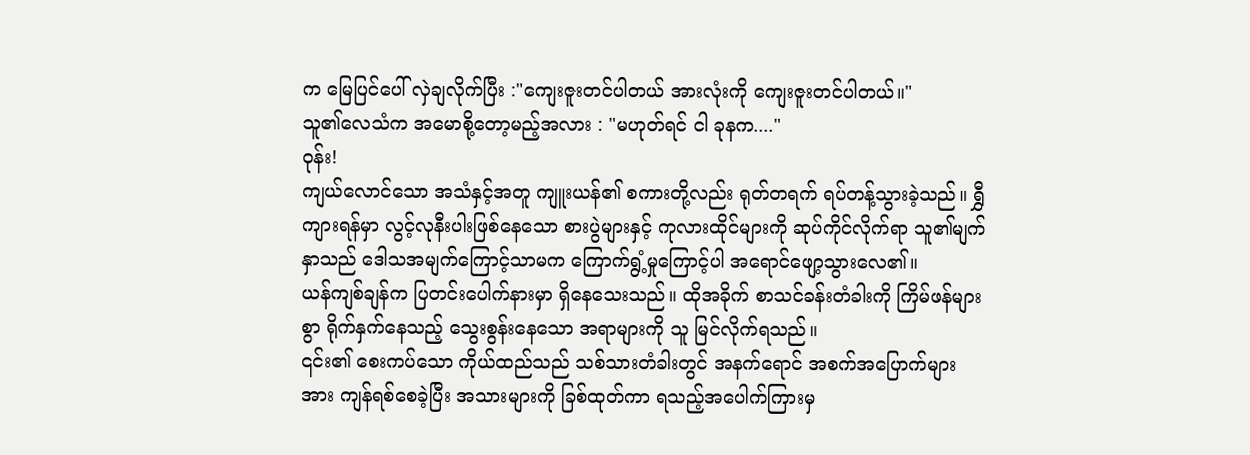က မြေပြင်ပေါ် လှဲချလိုက်ပြီး :"ကျေးဇူးတင်ပါတယ် အားလုံးကို ကျေးဇူးတင်ပါတယ်။"
သူ၏လေသံက အမောစို့တော့မည့်အလား : "မဟုတ်ရင် ငါ ခုနက...."
ဝုန်း!
ကျယ်လောင်သော အသံနှင့်အတူ ကျူးယန်၏ စကားတို့လည်း ရုတ်တရက် ရပ်တန့်သွားခဲ့သည်။ ရွှီကျားရန်မှာ လွင့်လုနီးပါးဖြစ်နေသော စားပွဲများနှင့် ကုလားထိုင်များကို ဆုပ်ကိုင်လိုက်ရာ သူ၏မျက်နှာသည် ဒေါသအမျက်ကြောင့်သာမက ကြောက်ရွံ့မှုကြောင့်ပါ အရောင်ဖျော့သွားလေ၏။
ယန်ကျစ်ချန်က ပြတင်းပေါက်နားမှာ ရှိနေသေးသည်။ ထိုအခိုက် စာသင်ခန်းတံခါးကို ကြိမ်ဖန်များစွာ ရိုက်နှက်နေသည့် သွေးစွန်းနေသော အရာများကို သူ မြင်လိုက်ရသည်။
၎င်း၏ စေးကပ်သော ကိုယ်ထည်သည် သစ်သားတံခါးတွင် အနက်ရောင် အစက်အပြောက်များအား ကျန်ရစ်စေခဲ့ပြီး အသားများကို ခြစ်ထုတ်ကာ ရသည့်အပေါက်ကြားမှ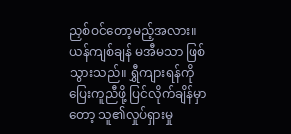ညှစ်ဝင်တော့မည့်အလား။ ယန်ကျစ်ချန် မအီမသာ ဖြစ်သွားသည်။ ရွှီကျားရန်ကို ပြေးကူညီဖို့ ပြင်လိုက်ချိန်မှာတော့ သူ၏လှုပ်ရှားမှု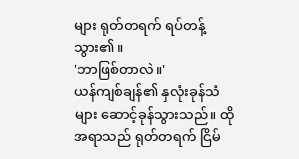များ ရုတ်တရက် ရပ်တန့်သွား၏။
'ဘာဖြစ်တာလဲ။'
ယန်ကျစ်ချန်၏ နှလုံးခုန်သံများ ဆောင့်ခုန်သွားသည်။ ထိုအရာသည် ရုတ်တရက် ငြိမ်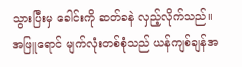သွားပြီးမှ ခေါင်းကို ဆတ်ခနဲ လှည့်လိုက်သည်။
အဖြူရောင် မျက်လုံးတစ်စုံသည် ယန်ကျစ်ချန်အ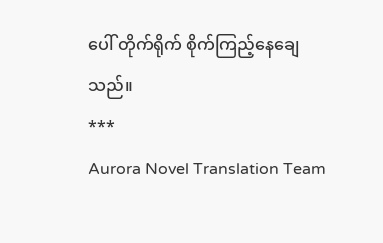ပေါ် တိုက်ရိုက် စိုက်ကြည့်နေချေသည်။
***
Aurora Novel Translation Team